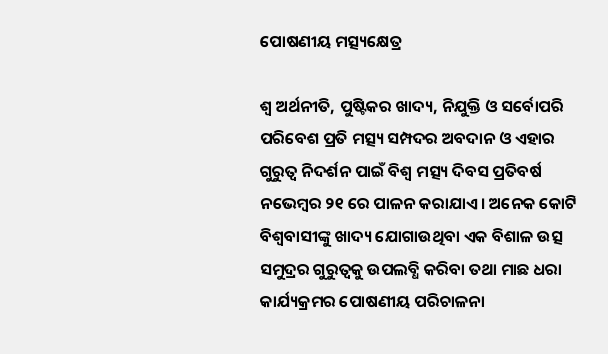ପୋଷଣୀୟ ମତ୍ସ୍ୟକ୍ଷେତ୍ର

ଶ୍ୱ ଅର୍ଥନୀତି, ପୁଷ୍ଟିକର ଖାଦ୍ୟ, ନିଯୁକ୍ତି ଓ ସର୍ବୋପରି ପରିବେଶ ପ୍ରତି ମତ୍ସ୍ୟ ସମ୍ପଦର ଅବଦାନ ଓ ଏହାର ଗୁରୁତ୍ୱ ନିଦର୍ଶନ ପାଇଁ ବିଶ୍ୱ ମତ୍ସ୍ୟ ଦିବସ ପ୍ରତିବର୍ଷ ନଭେମ୍ବର ୨୧ ରେ ପାଳନ କରାଯାଏ। ଅନେକ କୋଟି ବିଶ୍ୱବାସୀଙ୍କୁ ଖାଦ୍ୟ ଯୋଗାଉଥିବା ଏକ ବିଶାଳ ଉତ୍ସ ସମୁଦ୍ରର ଗୁରୁତ୍ୱକୁ ଉପଲବ୍ଧି କରିବା ତଥା ମାଛ ଧରା କାର୍ଯ୍ୟକ୍ରମର ପୋଷଣୀୟ ପରିଚାଳନା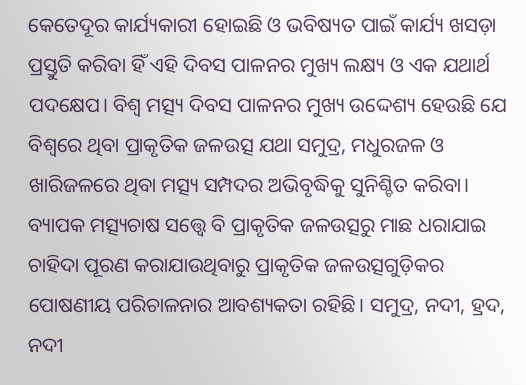କେତେଦୂର କାର୍ଯ୍ୟକାରୀ ହୋଇଛି ଓ ଭବିଷ୍ୟତ ପାଇଁ କାର୍ଯ୍ୟ ଖସଡ଼ା ପ୍ରସ୍ତୁତି କରିବା ହିଁ ଏହି ଦିବସ ପାଳନର ମୁଖ୍ୟ ଲକ୍ଷ୍ୟ ଓ ଏକ ଯଥାର୍ଥ ପଦକ୍ଷେପ। ବିଶ୍ୱ ମତ୍ସ୍ୟ ଦିବସ ପାଳନର ମୁଖ୍ୟ ଉଦ୍ଦେଶ୍ୟ ହେଉଛି ଯେ ବିଶ୍ୱରେ ଥିବା ପ୍ରାକୃତିକ ଜଳଉତ୍ସ ଯଥା ସମୁଦ୍ର, ମଧୁରଜଳ ଓ ଖାରିଜଳରେ ଥିବା ମତ୍ସ୍ୟ ସମ୍ପଦର ଅଭିବୃଦ୍ଧିକୁ ସୁନିଶ୍ଚିତ କରିବା। ବ୍ୟାପକ ମତ୍ସ୍ୟଚାଷ ସତ୍ତ୍ୱେ ବି ପ୍ରାକୃତିକ ଜଳଉତ୍ସରୁ ମାଛ ଧରାଯାଇ ଚାହିଦା ପୂରଣ କରାଯାଉଥିବାରୁ ପ୍ରାକୃତିକ ଜଳଉତ୍ସଗୁଡ଼ିକର ପୋଷଣୀୟ ପରିଚାଳନାର ଆବଶ୍ୟକତା ରହିଛି। ସମୁଦ୍ର, ନଦୀ, ହ୍ରଦ, ନଦୀ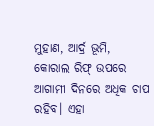ମୁହାଣ, ଆର୍ଦ୍ର ଭୂମି, କୋରାଲ ରିଫ୍‌ ଉପରେ ଆଗାମୀ ଦିନରେ ଅଧିକ ଚାପ ରହିବ। ଏହା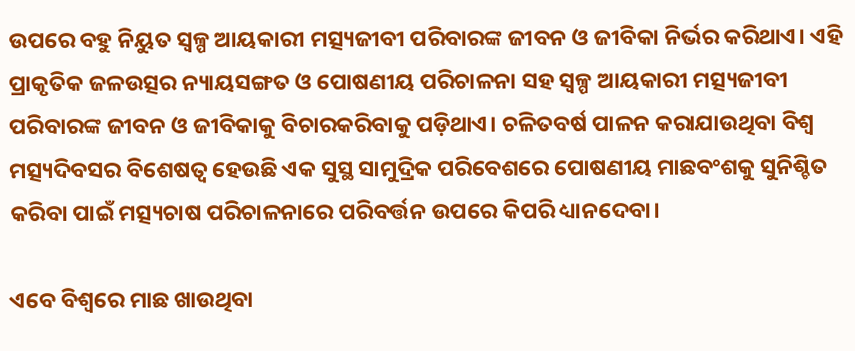ଉପରେ ବହୁ ନିୟୁତ ସ୍ବଳ୍ପ ଆୟକାରୀ ମତ୍ସ୍ୟଜୀବୀ ପରିବାରଙ୍କ ଜୀବନ ଓ ଜୀବିକା ନିର୍ଭର କରିଥାଏ। ଏହି ପ୍ରାକୃତିକ ଜଳଉତ୍ସର ନ୍ୟାୟସଙ୍ଗତ ଓ ପୋଷଣୀୟ ପରିଚାଳନା ସହ ସ୍ବଳ୍ପ ଆୟକାରୀ ମତ୍ସ୍ୟଜୀବୀ ପରିବାରଙ୍କ ଜୀବନ ଓ ଜୀବିକାକୁ ବିଚାରକରିବାକୁ ପଡ଼ିଥାଏ। ଚଳିତବର୍ଷ ପାଳନ କରାଯାଉଥିବା ବିଶ୍ୱ ମତ୍ସ୍ୟଦିବସର ବିଶେଷତ୍ୱ ହେଉଛି ଏକ ସୁସ୍ଥ ସାମୁଦ୍ରିକ ପରିବେଶରେ ପୋଷଣୀୟ ମାଛବଂଶକୁ ସୁନିଶ୍ଚିତ କରିବା ପାଇଁ ମତ୍ସ୍ୟଚାଷ ପରିଚାଳନାରେ ପରିବର୍ତ୍ତନ ଉପରେ କିପରି ଧ୍ୟାନଦେବା।

ଏବେ ବିଶ୍ୱରେ ମାଛ ଖାଉଥିବା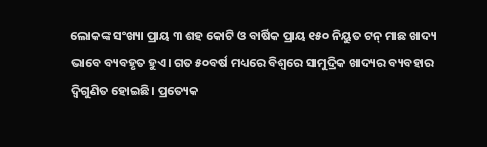ଲୋକଙ୍କ ସଂଖ୍ୟା ପ୍ରାୟ ୩ ଶହ କୋଟି ଓ ବାର୍ଷିକ ପ୍ରାୟ ୧୫୦ ନିୟୁତ ଟନ୍‌ ମାଛ ଖାଦ୍ୟ ଭାବେ ବ୍ୟବହୃତ ହୁଏ। ଗତ ୫୦ବର୍ଷ ମଧ୍ୟରେ ବିଶ୍ବରେ ସାମୁଦ୍ରିକ ଖାଦ୍ୟର ବ୍ୟବହାର ଦ୍ୱିଗୁଣିତ ହୋଇଛି। ପ୍ରତ୍ୟେକ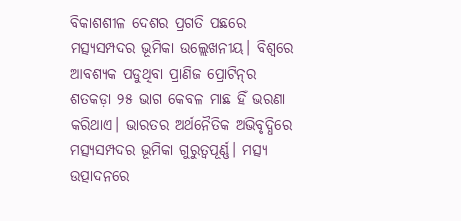ବିକାଶଶୀଳ ଦେଶର ପ୍ରଗତି ପଛରେ ମତ୍ସ୍ୟସମ୍ପଦର ଭୂମିକା ଉଲ୍ଲେଖନୀୟ। ବିଶ୍ୱରେ ଆବଶ୍ୟକ ପଡୁଥିବା ପ୍ରାଣିଜ ପ୍ରୋଟିନ୍‌ର ଶତକଡ଼ା ୨୫ ଭାଗ କେବଳ ମାଛ ହିଁ ଭରଣା କରିଥାଏ। ଭାରତର ଅର୍ଥନୈତିକ ଅଭିବୃଦ୍ଧିରେ ମତ୍ସ୍ୟସମ୍ପଦର ଭୂମିକା ଗୁରୁତ୍ୱପୂର୍ଣ୍ଣ। ମତ୍ସ୍ୟ ଉତ୍ପାଦନରେ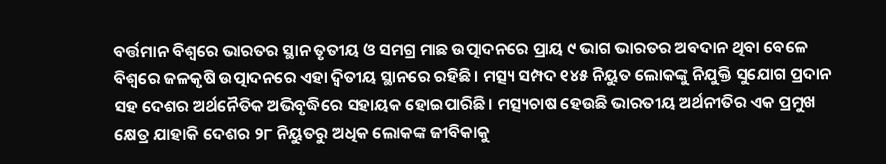ବର୍ତ୍ତମାନ ବିଶ୍ୱରେ ଭାରତର ସ୍ଥାନ ତୃତୀୟ ଓ ସମଗ୍ର ମାଛ ଉତ୍ପାଦନରେ ପ୍ରାୟ ୯ ଭାଗ ଭାରତର ଅବଦାନ ଥିବା ବେଳେ ବିଶ୍ବରେ ଜଳକୃଷି ଉତ୍ପାଦନରେ ଏହା ଦ୍ୱିତୀୟ ସ୍ଥାନରେ ରହିଛି। ମତ୍ସ୍ୟ ସମ୍ପଦ ୧୪୫ ନିୟୁତ ଲୋକଙ୍କୁ ନିଯୁକ୍ତି ସୁଯୋଗ ପ୍ରଦାନ ସହ ଦେଶର ଅର୍ଥନୈତିକ ଅଭିବୃଦ୍ଧିରେ ସହାୟକ ହୋଇପାରିଛି। ମତ୍ସ୍ୟଚାଷ ହେଉଛି ଭାରତୀୟ ଅର୍ଥନୀତିର ଏକ ପ୍ରମୁଖ କ୍ଷେତ୍ର ଯାହାକି ଦେଶର ୨୮ ନିୟୁତରୁ ଅଧିକ ଲୋକଙ୍କ ଜୀବିକାକୁ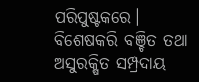ପରିପୁଷ୍ଟକରେ। ବିଶେଷକରି ବଞ୍ଚିତ ତଥା ଅସୁରକ୍ଷିତ ସମ୍ପ୍ରଦାୟ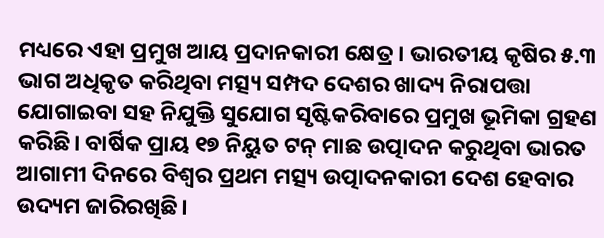ମଧ୍ୟରେ ଏହା ପ୍ରମୁଖ ଆୟ ପ୍ରଦାନକାରୀ କ୍ଷେତ୍ର। ଭାରତୀୟ କୃଷିର ୫.୩ ଭାଗ ଅଧିକୃତ କରିଥିବା ମତ୍ସ୍ୟ ସମ୍ପଦ ଦେଶର ଖାଦ୍ୟ ନିରାପତ୍ତା ଯୋଗାଇବା ସହ ନିଯୁକ୍ତି ସୁଯୋଗ ସୃଷ୍ଟିକରିବାରେ ପ୍ରମୁଖ ଭୂମିକା ଗ୍ରହଣ କରିଛି। ବାର୍ଷିକ ପ୍ରାୟ ୧୭ ନିୟୁତ ଟନ୍‌ ମାଛ ଉତ୍ପାଦନ କରୁଥିବା ଭାରତ ଆଗାମୀ ଦିନରେ ବିଶ୍ବର ପ୍ରଥମ ମତ୍ସ୍ୟ ଉତ୍ପାଦନକାରୀ ଦେଶ ହେବାର ଉଦ୍ୟମ ଜାରିରଖିଛି।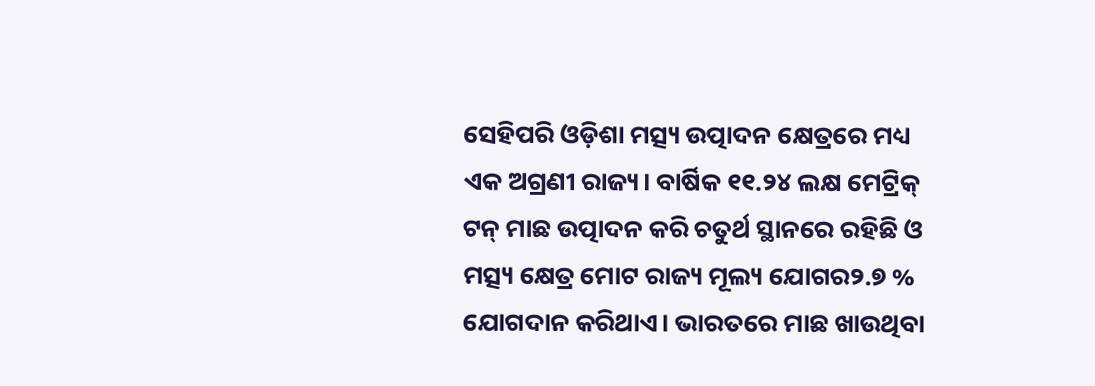ସେହିପରି ଓଡ଼ିଶା ମତ୍ସ୍ୟ ଉତ୍ପାଦନ କ୍ଷେତ୍ରରେ ମଧ୍ୟ ଏକ ଅଗ୍ରଣୀ ରାଜ୍ୟ। ବାର୍ଷିକ ୧୧.୨୪ ଲକ୍ଷ ମେଟ୍ରିକ୍‌ ଟନ୍‌ ମାଛ ଉତ୍ପାଦନ କରି ଚତୁର୍ଥ ସ୍ଥାନରେ ରହିଛି ଓ ମତ୍ସ୍ୟ କ୍ଷେତ୍ର ମୋଟ ରାଜ୍ୟ ମୂଲ୍ୟ ଯୋଗର୨.୭ % ଯୋଗଦାନ କରିଥାଏ। ଭାରତରେ ମାଛ ଖାଉଥିବା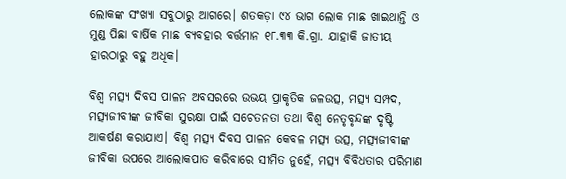ଲୋକଙ୍କ ସଂଖ୍ୟା ସବୁଠାରୁ ଆଗରେ। ଶତକଡ଼ା ୯୪ ଭାଗ ଲୋକ ମାଛ ଖାଇଥାନ୍ତି ଓ ମୁଣ୍ଡ ପିଛା ବାର୍ଷିକ ମାଛ ବ୍ୟବହାର ବର୍ତ୍ତମାନ ୧୮.୩୩ କି.ଗ୍ରା. ଯାହାକି ଜାତୀୟ ହାରଠାରୁ ବହୁ ଅଧିକ।

ବିଶ୍ୱ ମତ୍ସ୍ୟ ଦିବସ ପାଳନ ଅବସରରେ ଉଭୟ ପ୍ରାକୃତିକ ଜଳଉତ୍ସ, ମତ୍ସ୍ୟ ସମ୍ପଦ, ମତ୍ସ୍ୟଜୀବୀଙ୍କ ଜୀବିକା ସୁରକ୍ଷା ପାଇଁ ସଚେତନତା ତଥା ବିଶ୍ୱ ନେତୃବୃନ୍ଦଙ୍କ ଦୃଷ୍ଟି ଆକର୍ଷଣ କରାଯାଏ। ବିଶ୍ୱ ମତ୍ସ୍ୟ ଦିବସ ପାଳନ କେବଳ ମତ୍ସ୍ୟ ଉତ୍ସ, ମତ୍ସ୍ୟଜୀବୀଙ୍କ ଜୀବିକା ଉପରେ ଆଲୋକପାତ କରିବାରେ ସୀମିତ ନୁହେଁ, ମତ୍ସ୍ୟ ବିବିଧତାର ପରିମାଣ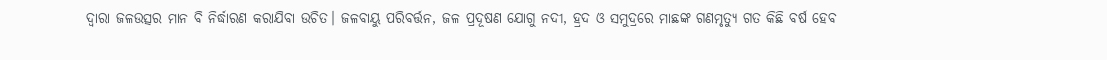ଦ୍ୱାରା ଜଳଉତ୍ସର ମାନ ବି ନିର୍ଦ୍ଧାରଣ କରାଯିବା ଉଚିତ। ଜଳବାୟୁ ପରିବର୍ତ୍ତନ, ଜଳ ପ୍ରଦୂଷଣ ଯୋଗୁ ନଦୀ, ହ୍ରଦ ଓ ସମୁଦ୍ରରେ ମାଛଙ୍କ ଗଣମୃତ୍ୟୁ ଗତ କିଛି ବର୍ଷ ହେବ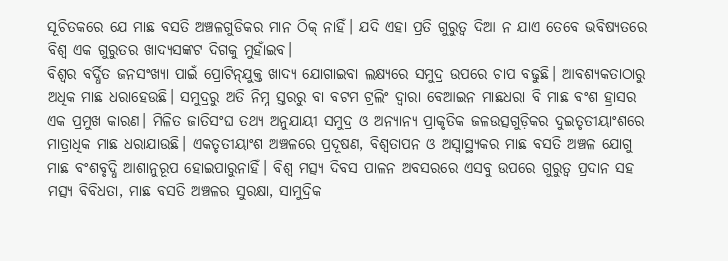ସୂଚିତକରେ ଯେ ମାଛ ବସତି ଅଞ୍ଚଳଗୁଡିକର ମାନ ଠିକ୍‌ ନାହିଁ। ଯଦି ଏହା ପ୍ରତି ଗୁରୁତ୍ୱ ଦିଆ ନ ଯାଏ ତେବେ ଭବିଷ୍ୟତରେ ବିଶ୍ୱ ଏକ ଗୁରୁତର ଖାଦ୍ୟସଙ୍କଟ ଦିଗକୁ ମୁହାଁଇବ।
ବିଶ୍ୱର ବର୍ଦ୍ଧିତ ଜନସଂଖ୍ୟା ପାଇଁ ପ୍ରୋଟିନ୍‌ଯୁକ୍ତ ଖାଦ୍ୟ ଯୋଗାଇବା ଲକ୍ଷ୍ୟରେ ସମୁଦ୍ର ଉପରେ ଚାପ ବଢୁଛି। ଆବଶ୍ୟକତାଠାରୁ ଅଧିକ ମାଛ ଧରାହେଉଛି। ସମୁଦ୍ରରୁ ଅତି ନିମ୍ନ ସ୍ତରରୁ ବା ବଟମ ଟ୍ରଲିଂ ଦ୍ୱାରା ବେଆଇନ ମାଛଧରା ବି ମାଛ ବଂଶ ହ୍ରାସର ଏକ ପ୍ରମୁଖ କାରଣ। ମିଳିତ ଜାତିସଂଘ ତଥ୍ୟ ଅନୁଯାୟୀ ସମୁଦ୍ର ଓ ଅନ୍ୟାନ୍ୟ ପ୍ରାକୃତିକ ଜଳଉତ୍ସଗୁଡ଼ିକର ଦୁଇତୃତୀୟାଂଶରେ ମାତ୍ରାଧିକ ମାଛ ଧରାଯାଉଛି। ଏକତୃତୀୟାଂଶ ଅଞ୍ଚଳରେ ପ୍ରଦୂଷଣ, ବିଶ୍ୱତାପନ ଓ ଅସ୍ବାସ୍ଥ୍ୟକର ମାଛ ବସତି ଅଞ୍ଚଳ ଯୋଗୁ ମାଛ ବଂଶବୃଦ୍ଧି ଆଶାନୁରୂପ ହୋଇପାରୁନାହିଁ। ବିଶ୍ୱ ମତ୍ସ୍ୟ ଦିବସ ପାଳନ ଅବସରରେ ଏସବୁ ଉପରେ ଗୁରୁତ୍ୱ ପ୍ରଦାନ ସହ ମତ୍ସ୍ୟ ବିବିଧତା, ମାଛ ବସତି ଅଞ୍ଚଳର ସୁରକ୍ଷା, ସାମୁଦ୍ରିକ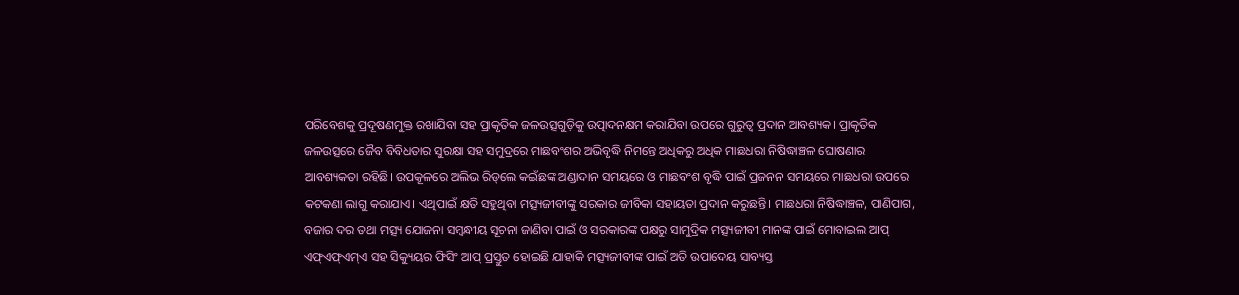ପରିବେଶକୁ ପ୍ରଦୂଷଣମୁକ୍ତ ରଖାଯିବା ସହ ପ୍ରାକୃତିକ ଜଳଉତ୍ସଗୁଡ଼ିକୁ ଉତ୍ପାଦନକ୍ଷମ କରାଯିବା ଉପରେ ଗୁରୁତ୍ୱ ପ୍ରଦାନ ଆବଶ୍ୟକ। ପ୍ରାକୃତିକ ଜଳଉତ୍ସରେ ଜୈବ ବିବିଧତାର ସୁରକ୍ଷା ସହ ସମୁଦ୍ରରେ ମାଛବଂଶର ଅଭିବୃଦ୍ଧି ନିମନ୍ତେ ଅଧିକରୁ ଅଧିକ ମାଛଧରା ନିଷିଦ୍ଧାଞ୍ଚଳ ଘୋଷଣାର ଆବଶ୍ୟକତା ରହିଛି। ଉପକୂଳରେ ଅଲିଭ ରିଡ୍‌ଲେ କଇଁଛଙ୍କ ଅଣ୍ଡାଦାନ ସମୟରେ ଓ ମାଛବଂଶ ବୃଦ୍ଧି ପାଇଁ ପ୍ରଜନନ ସମୟରେ ମାଛଧରା ଉପରେ କଟକଣା ଲାଗୁ କରାଯାଏ। ଏଥିପାଇଁ କ୍ଷତି ସହୁଥିବା ମତ୍ସ୍ୟଜୀବୀଙ୍କୁ ସରକାର ଜୀବିକା ସହାୟତା ପ୍ରଦାନ କରୁଛନ୍ତି। ମାଛଧରା ନିଷିଦ୍ଧାଞ୍ଚଳ, ପାଣିପାଗ, ବଜାର ଦର ତଥା ମତ୍ସ୍ୟ ଯୋଜନା ସମ୍ବନ୍ଧୀୟ ସୂଚନା ଜାଣିବା ପାଇଁ ଓ ସରକାରଙ୍କ ପକ୍ଷରୁ ସାମୁଦ୍ରିକ ମତ୍ସ୍ୟଜୀବୀ ମାନଙ୍କ ପାଇଁ ମୋବାଇଲ ଆପ୍‌ ଏଫ୍‌ଏଫ୍‌ଏମ୍‌ଏ ସହ ସିକ୍ୟୁୟର ଫିସିଂ ଆପ୍‌ ପ୍ରସ୍ତୁତ ହୋଇଛି ଯାହାକି ମତ୍ସ୍ୟଜୀବୀଙ୍କ ପାଇଁ ଅତି ଉପାଦେୟ ସାବ୍ୟସ୍ତ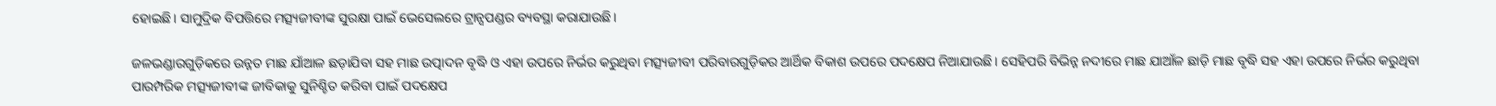ହୋଇଛି। ସାମୁଦ୍ରିକ ବିପତ୍ତିରେ ମତ୍ସ୍ୟଜୀବୀଙ୍କ ସୁରକ୍ଷା ପାଇଁ ଭେସେଲରେ ଟ୍ରାନ୍ସପଣ୍ଡର ବ୍ୟବସ୍ଥା କରାଯାଉଛି।

ଜଳଭଣ୍ଡାରଗୁଡ଼ିକରେ ଉନ୍ନତ ମାଛ ଯାଁଆଳ ଛଡ଼ାଯିବା ସହ ମାଛ ଉତ୍ପାଦନ ବୃଦ୍ଧି ଓ ଏହା ଉପରେ ନିର୍ଭର କରୁଥିବା ମତ୍ସ୍ୟଜୀବୀ ପରିବାରଗୁଡ଼ିକର ଆର୍ଥିକ ବିକାଶ ଉପରେ ପଦକ୍ଷେପ ନିଆଯାଉଛି। ସେହିପରି ବିଭିନ୍ନ ନଦୀରେ ମାଛ ଯାଆଁଳ ଛାଡ଼ି ମାଛ ବୃଦ୍ଧି ସହ ଏହା ଉପରେ ନିର୍ଭର କରୁଥିବା ପାରମ୍ପରିକ ମତ୍ସ୍ୟଜୀବୀଙ୍କ ଜୀବିକାକୁ ସୁନିଶ୍ଚିତ କରିବା ପାଇଁ ପଦକ୍ଷେପ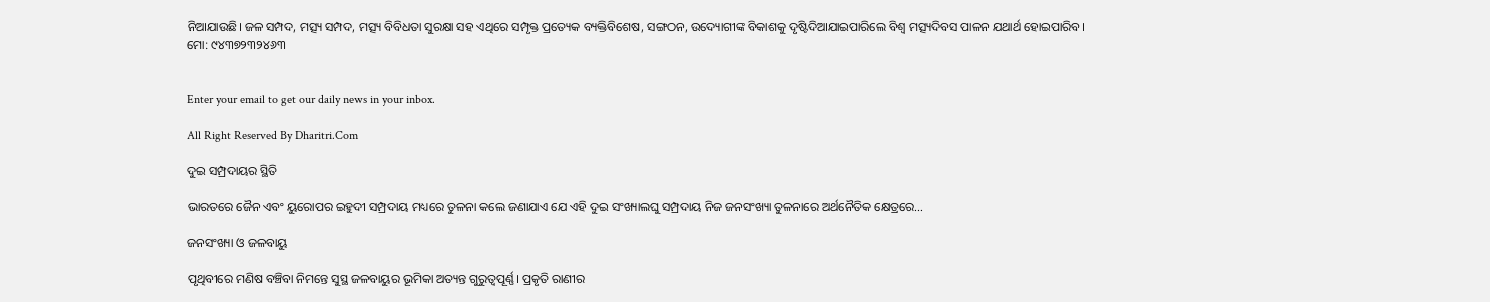ନିଆଯାଉଛି। ଜଳ ସମ୍ପଦ, ମତ୍ସ୍ୟ ସମ୍ପଦ, ମତ୍ସ୍ୟ ବିବିଧତା ସୁରକ୍ଷା ସହ ଏଥିରେ ସମ୍ପୃକ୍ତ ପ୍ରତ୍ୟେକ ବ୍ୟକ୍ତିବିଶେଷ, ସଙ୍ଗଠନ, ଉଦ୍ୟୋଗୀଙ୍କ ବିକାଶକୁ ଦୃଷ୍ଟିଦିଆଯାଇପାରିଲେ ବିଶ୍ୱ ମତ୍ସ୍ୟଦିବସ ପାଳନ ଯଥାର୍ଥ ହୋଇପାରିବ।
ମୋ: ୯୪୩୭୨୩୨୪୬୩


Enter your email to get our daily news in your inbox.

All Right Reserved By Dharitri.Com

ଦୁଇ ସମ୍ପ୍ରଦାୟର ସ୍ଥିତି

ଭାରତରେ ଜୈନ ଏବଂ ୟୁରୋପର ଇହୁଦୀ ସମ୍ପ୍ରଦାୟ ମଧ୍ୟରେ ତୁଳନା କଲେ ଜଣାଯାଏ ଯେ ଏହି ଦୁଇ ସଂଖ୍ୟାଲଘୁ ସମ୍ପ୍ରଦାୟ ନିଜ ଜନସଂଖ୍ୟା ତୁଳନାରେ ଅର୍ଥନୈତିକ କ୍ଷେତ୍ରରେ…

ଜନସଂଖ୍ୟା ଓ ଜଳବାୟୁ

ପୃଥିବୀରେ ମଣିଷ ବଞ୍ଚିବା ନିମନ୍ତେ ସୁସ୍ଥ ଜଳବାୟୁର ଭୂମିକା ଅତ୍ୟନ୍ତ ଗୁରୁତ୍ୱପୂର୍ଣ୍ଣ। ପ୍ରକୃତି ରାଣୀର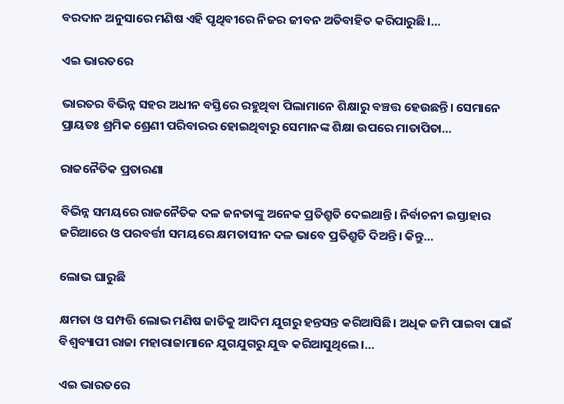ବରଦାନ ଅନୁସାରେ ମଣିଷ ଏହି ପୃଥିବୀରେ ନିଜର ଜୀବନ ଅତିବାହିତ କରିପାରୁଛି।…

ଏଇ ଭାରତରେ

ଭାରତର ବିଭିନ୍ନ ସହର ଅଧୀନ ବସ୍ତିରେ ରହୁଥିବା ପିଲାମାନେ ଶିକ୍ଷାରୁ ବଞ୍ଚତ୍ତ ହେଉଛନ୍ତି। ସେମାନେ ପ୍ରାୟତଃ ଶ୍ରମିକ ଶ୍ରେଣୀ ପରିବାରର ହୋଇଥିବାରୁ ସେମାନଙ୍କ ଶିକ୍ଷା ଉପରେ ମାତାପିତା…

ରାଜନୈତିକ ପ୍ରତାରଣା

ବିଭିନ୍ନ ସମୟରେ ରାଜନୈତିକ ଦଳ ଜନତାଙ୍କୁ ଅନେକ ପ୍ରତିଶ୍ରୁତି ଦେଇଥାନ୍ତି। ନିର୍ବାଚନୀ ଇସ୍ତାହାର ଜରିଆରେ ଓ ପରବର୍ତ୍ତୀ ସମୟରେ କ୍ଷମତାସୀନ ଦଳ ଭାବେ ପ୍ରତିଶ୍ରୁତି ଦିଅନ୍ତି। କିନ୍ତୁ…

ଲୋଭ ଘାରୁଛି

କ୍ଷମତା ଓ ସମ୍ପତ୍ତି ଲୋଭ ମଣିଷ ଜାତିକୁ ଆଦିମ ଯୁଗରୁ ହନ୍ତସନ୍ତ କରିଆସିଛି। ଅଧିକ ଜମି ପାଇବା ପାଇଁ ବିଶ୍ୱବ୍ୟାପୀ ରାଜା ମହାରାଜାମାନେ ଯୁଗଯୁଗରୁ ଯୁଦ୍ଧ କରିଆସୁଥିଲେ।…

ଏଇ ଭାରତରେ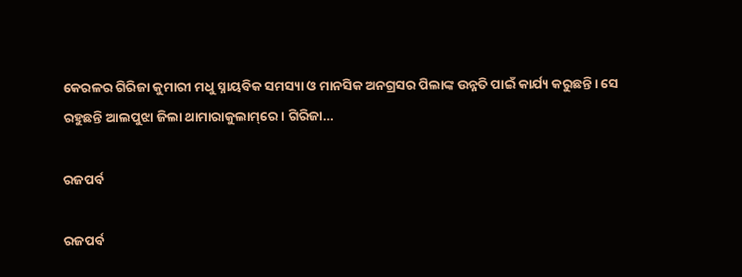କେରଳର ଗିରିଜା କୁମାରୀ ମଧୁ ସ୍ନାୟବିକ ସମସ୍ୟା ଓ ମାନସିକ ଅନଗ୍ରସର ପିଲାଙ୍କ ଉନ୍ନତି ପାଇଁ କାର୍ଯ୍ୟ କରୁଛନ୍ତି। ସେ ରହୁଛନ୍ତି ଆଲପୁଝା ଜିଲା ଥାମାରାକୁଲାମ୍‌ରେ। ଗିରିଜା…

ରଜପର୍ବ

ରଜପର୍ବ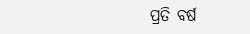ପ୍ରତି ବର୍ଷ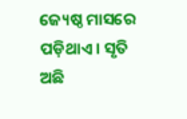ଜ୍ୟେଷ୍ଠ ମାସରେ ପଡ଼ିଥାଏ। ସୃତି ଅଛି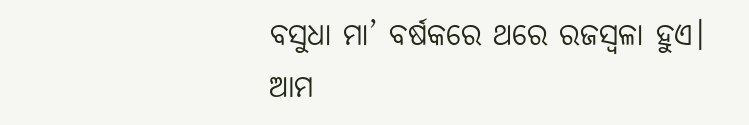ବସୁଧା ମା’ ବର୍ଷକରେ ଥରେ ରଜସ୍ବଳା ହୁଏ। ଆମ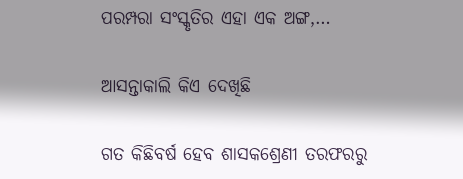ପରମ୍ପରା ସଂସ୍କୃତିର ଏହା ଏକ ଅଙ୍ଗ,…

ଆସନ୍ତାକାଲି କିଏ ଦେଖିଛି

ଗତ କିଛିବର୍ଷ ହେବ ଶାସକଶ୍ରେଣୀ ତରଫରରୁ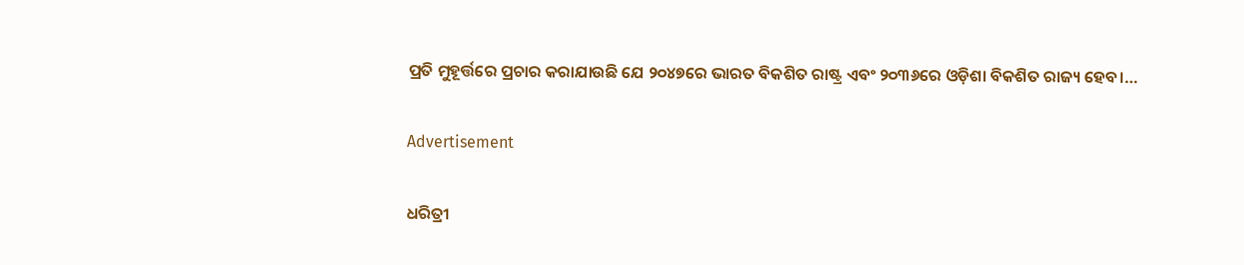ପ୍ରତି ମୁହୂର୍ତ୍ତରେ ପ୍ରଚାର କରାଯାଉଛି ଯେ ୨୦୪୭ରେ ଭାରତ ବିକଶିତ ରାଷ୍ଟ୍ର ଏବଂ ୨୦୩୬ରେ ଓଡ଼ିଶା ବିକଶିତ ରାଜ୍ୟ ହେବ।…

Advertisement

ଧରିତ୍ରୀ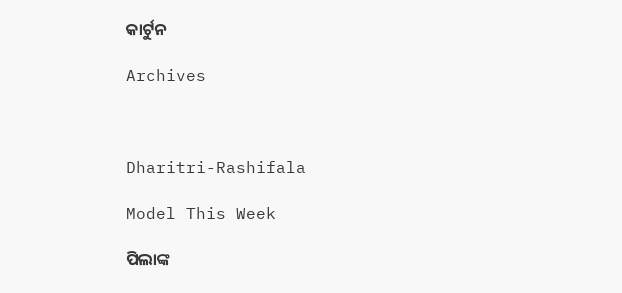କାର୍ଟୁନ

Archives



Dharitri-Rashifala

Model This Week

ପିଲାଙ୍କ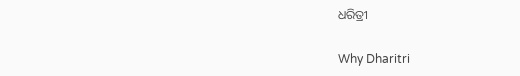ଧରିତ୍ରୀ

Why Dharitri